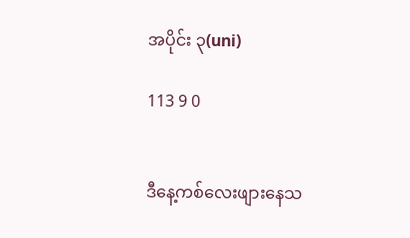အပိုင်း ၃(uni)

113 9 0


ဒီနေ့ကစ်လေးဖျားနေသ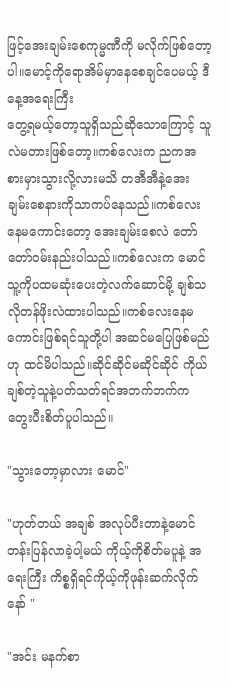ဖြင့်အေးချမ်းစေကုမ္မဏီကို မလိုက်ဖြစ်တော့ပါ။မောင့်ကိုရောအိမ်မှာနေစေချင်ပေမယ့် ဒီနေ့အရေးကြီး
တွေ့ရမယ့်တော့သူရှိသည်ဆိုသောကြောင့် သူလဲမတားဖြစ်တော့။ကစ်လေးက ညကအစားမှားသွားလို့လားမသိ တအီအီနဲ့အေးချမ်းစေနားကိုသာကပ်နေသည်။ကစ်လေးနေမကောင်းတော့ အေးချမ်းစေလဲ တော်တော်ဝမ်းနည်းပါသည်။ကစ်လေးက မောင်သူ့ကိုပထမဆုံးပေးတဲ့လက်ဆောင်မို့ ချစ်သလိုတန်ဖိုးလဲထားပါသည်။ကစ်လေးနေမကောင်းဖြစ်ရင်သူတို့ပါ အဆင်မပြေဖြစ်မည်ဟု ထင်မိပါသည်။ဆိုင်ဆိုင်မဆိုင်ဆိုင် ကိုယ်ချစ်တဲ့သူနဲ့ပတ်သတ်ရင်အဘက်ဘက်က တွေးပီးစိတ်ပူပါသည်။

"သွားတော့မှာလား မောင်"

"ဟုတ်တယ် အချစ် အလုပ်ပီးတာနဲ့မောင်တန်းပြန်လာခဲ့ပါ့မယ် ကိုယ့်ကိုစိတ်မပူနဲ့ အရေးကြီး ကိစ္စရှိရင်ကိုယ့်ကိုဖုန်းဆက်လိုက်နော် "

"အင်း မနက်စာ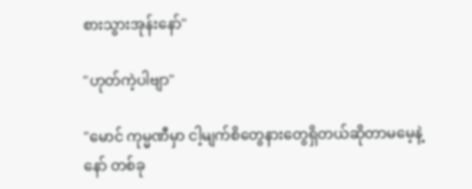စားသွားအုန်းနော်"

"ဟုတ်ကဲ့ပါဗျာ"

"မောင် ကုမ္မဏီမှာ ငါ့မျက်စိတွေနားတွေရှိတယ်ဆိုတာမမေ့နဲ့နော် တစ်ခု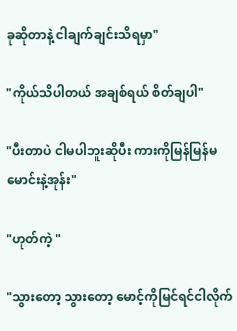ခုဆိုတာနဲ့ ငါချက်ချင်းသိရမှာ"

"ကိုယ်သိပါတယ် အချစ်ရယ် စိတ်ချပါ"

"ပီးတာပဲ ငါမပါဘူးဆိုပီး ကားကိုမြန်မြန်မမောင်းနဲ့အုန်း"

"ဟုတ်ကဲ့ "

"သွားတော့ သွားတော့ မောင့်ကိုမြင်ရင်ငါလိုက်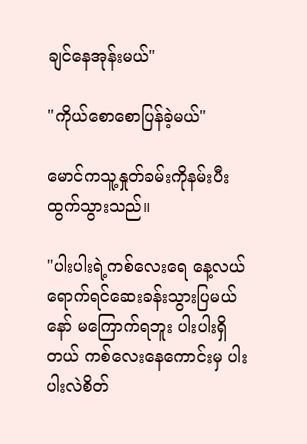ချင်နေအုန်းမယ်"

"ကိုယ်စောစောပြန်ခဲ့မယ်"

မောင်ကသူ့နှုတ်ခမ်းကိုနမ်းပီးထွက်သွားသည်။

"ပါးပါးရဲ့ကစ်လေးရေ နေ့လယ်ရောက်ရင်ဆေးခန်းသွားပြမယ်နော် မကြောက်ရဘူး ပါးပါးရှိတယ် ကစ်လေးနေကောင်းမှ ပါးပါးလဲစိတ်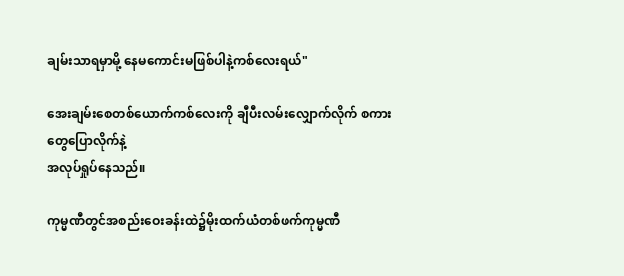ချမ်းသာရမှာမို့ နေမကောင်းမဖြစ်ပါနဲ့ကစ်လေးရယ်"

အေးချမ်းစေတစ်ယောက်ကစ်လေးကို ချီပီးလမ်းလျှောက်လိုက် စကားတွေပြောလိုက်နဲ့
အလုပ်ရှုပ်နေသည်။

ကုမ္မဏီတွင်အစည်းဝေးခန်းထဲ၌မိုးထက်ယံတစ်ဖက်ကုမ္မဏီ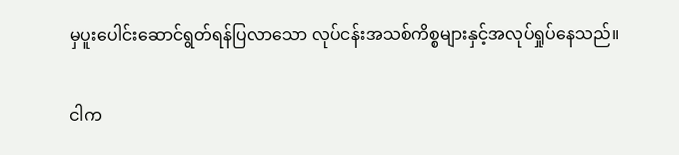မှပူးပေါင်းဆောင်ရွတ်ရန်ပြလာသော လုပ်ငန်းအသစ်ကိစ္စများနှင့်အလုပ်ရှုပ်နေသည်။

ငါက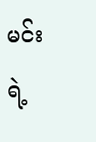မင်းရဲ့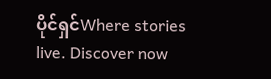ပိုင်ရှင်Where stories live. Discover now